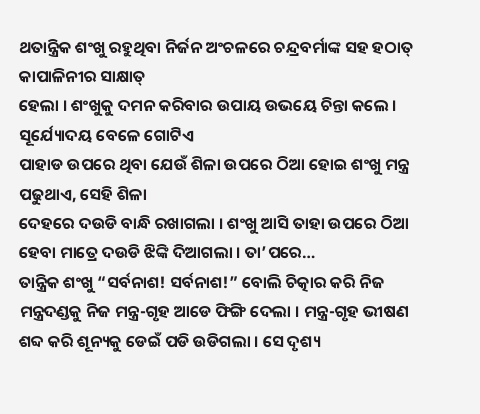ଥତାନ୍ତ୍ରିକ ଶଂଖୁ ରହୁଥିବା ନିର୍ଜନ ଅଂଚଳରେ ଚନ୍ଦ୍ରବର୍ମାଙ୍କ ସହ ହଠାତ୍ କାପାଳିନୀର ସାକ୍ଷାତ୍
ହେଲା । ଶଂଖୁକୁ ଦମନ କରିବାର ଉପାୟ ଉଭୟେ ଚିନ୍ତା କଲେ । ସୂର୍ଯ୍ୟୋଦୟ ବେଳେ ଗୋଟିଏ
ପାହାଡ ଉପରେ ଥିବା ଯେଉଁ ଶିଳା ଉପରେ ଠିଆ ହୋଇ ଶଂଖୁ ମନ୍ତ୍ର ପଢୁଥାଏ, ସେହି ଶିଳା
ଦେହରେ ଦଉଡି ବାନ୍ଧି ରଖାଗଲା । ଶଂଖୁ ଆସି ତାହା ଉପରେ ଠିଆ ହେବା ମାତ୍ରେ ଦଉଡି ଝିଙ୍କି ଦିଆଗଲା । ତା’ପରେ…
ତାନ୍ତ୍ରିକ ଶଂଖୁ “ସର୍ବନାଶ! ସର୍ବନାଶ!” ବୋଲି ଚିତ୍କାର କରି ନିଜ ମନ୍ତ୍ରଦଣ୍ଡକୁ ନିଜ ମନ୍ତ୍ର-ଗୃହ ଆଡେ ଫିଙ୍ଗି ଦେଲା । ମନ୍ତ୍ର-ଗୃହ ଭୀଷଣ ଶବ୍ଦ କରି ଶୂନ୍ୟକୁ ଡେଇଁ ପଡି ଉଡିଗଲା । ସେ ଦୃଶ୍ୟ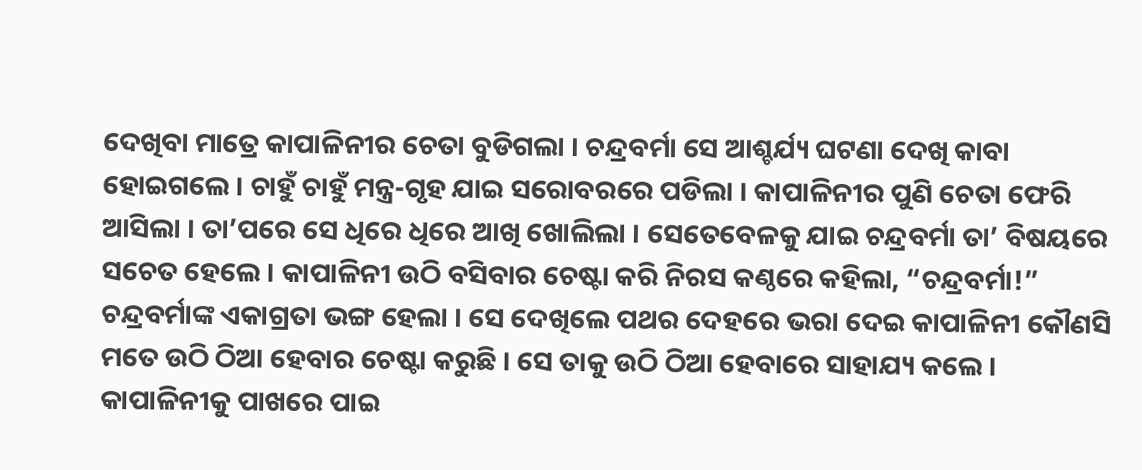ଦେଖିବା ମାତ୍ରେ କାପାଳିନୀର ଚେତା ବୁଡିଗଲା । ଚନ୍ଦ୍ରବର୍ମା ସେ ଆଶ୍ଚର୍ଯ୍ୟ ଘଟଣା ଦେଖି କାବା ହୋଇଗଲେ । ଚାହୁଁ ଚାହୁଁ ମନ୍ତ୍ର-ଗୃହ ଯାଇ ସରୋବରରେ ପଡିଲା । କାପାଳିନୀର ପୁଣି ଚେତା ଫେରି ଆସିଲା । ତା’ପରେ ସେ ଧିରେ ଧିରେ ଆଖି ଖୋଲିଲା । ସେତେବେଳକୁ ଯାଇ ଚନ୍ଦ୍ରବର୍ମା ତା’ ବିଷୟରେ ସଚେତ ହେଲେ । କାପାଳିନୀ ଉଠି ବସିବାର ଚେଷ୍ଟା କରି ନିରସ କଣ୍ଠରେ କହିଲା, “ଚନ୍ଦ୍ରବର୍ମା!”
ଚନ୍ଦ୍ରବର୍ମାଙ୍କ ଏକାଗ୍ରତା ଭଙ୍ଗ ହେଲା । ସେ ଦେଖିଲେ ପଥର ଦେହରେ ଭରା ଦେଇ କାପାଳିନୀ କୌଣସି ମତେ ଉଠି ଠିଆ ହେବାର ଚେଷ୍ଟା କରୁଛି । ସେ ତାକୁ ଉଠି ଠିଆ ହେବାରେ ସାହାଯ୍ୟ କଲେ ।
କାପାଳିନୀକୁ ପାଖରେ ପାଇ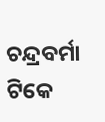ଚନ୍ଦ୍ରବର୍ମା ଟିକେ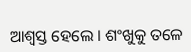ଆଶ୍ୱସ୍ତ ହେଲେ । ଶଂଖୁକୁ ତଳେ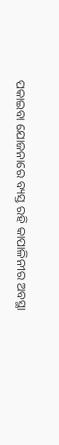ପକାଇବା ଯୋଜନାରେ ବ୍ୟସ୍ତ ରହି କାପାଳିନୀର ଅବସ୍ଥା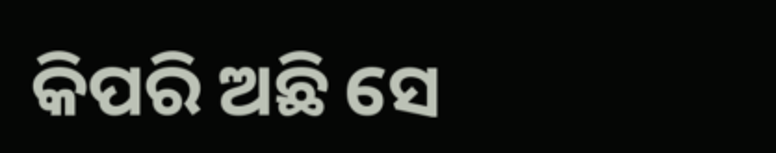କିପରି ଅଛି ସେ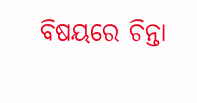ବିଷୟରେ ଚିନ୍ତା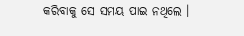କରିବାକୁ ସେ ସମୟ ପାଇ ନଥିଲେ ।